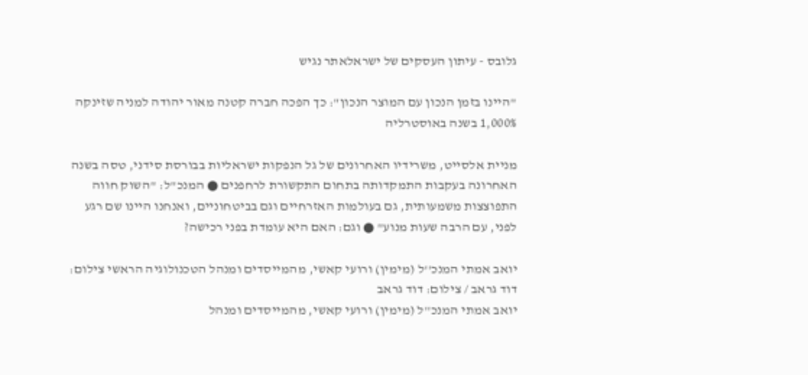גלובס - עיתון העסקים של ישראלאתר נגיש

"היינו בזמן הנכון עם המוצר הנכון": כך הפכה חברה קטנה מאור יהודה למניה שזינקה 1,000% בשנה באוסטרליה

מניית אלסייט, משרידיו האחרונים של גל הנפקות ישראליות בבורסת סידני, טסה בשנה האחרונה בעקבות התמקדותה בתחום התקשורת לרחפנים ● המנכ"ל: "השוק חווה התפוצצות משמעותית, גם בעולמות האזרחיים וגם בביטחוניים, ואנחנו היינו שם רגע לפני, עם הרבה שעות מנוע" ● וגם: האם היא עומדת בפני רכישה?

יואב אמתי המנכ''ל (מימין) ורועי קאשי, מהמייסדים ומנהל הטכנולוגיה הראשי צילום: דוד גראב / צילום: דוד גראב
יואב אמתי המנכ''ל (מימין) ורועי קאשי, מהמייסדים ומנהל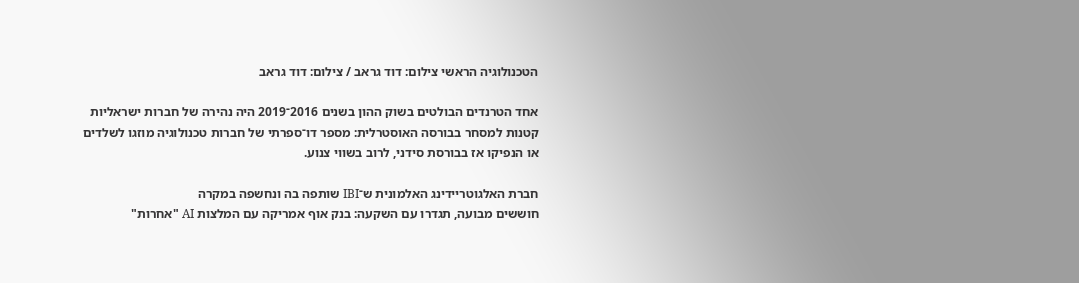הטכנולוגיה הראשי צילום: דוד גראב / צילום: דוד גראב

אחד הטרנדים הבולטים בשוק ההון בשנים 2016־2019 היה נהירה של חברות ישראליות קטנות למסחר בבורסה האוסטרלית: מספר דו־ספרתי של חברות טכנולוגיה מוזגו לשלדים או הנפיקו אז בבורסת סידני, לרוב בשווי צנוע.

חברת האלגוטריידינג האלמונית ש־IBI שותפה בה ונחשפה במקרה
חוששים מבועה, תגדרו עם השקעה: בנק אוף אמריקה עם המלצות AI "אחרות"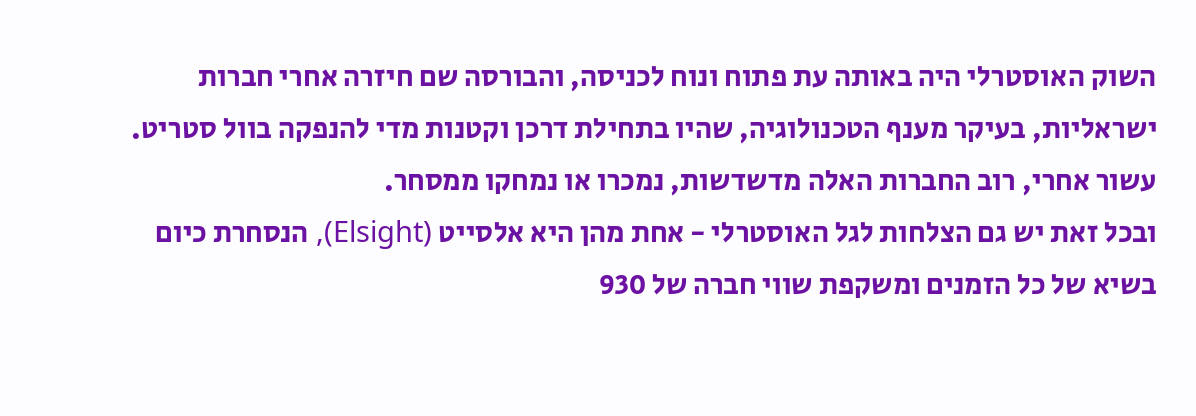השוק האוסטרלי היה באותה עת פתוח ונוח לכניסה, והבורסה שם חיזרה אחרי חברות ישראליות, בעיקר מענף הטכנולוגיה, שהיו בתחילת דרכן וקטנות מדי להנפקה בוול סטריט. עשור אחרי, רוב החברות האלה מדשדשות, נמכרו או נמחקו ממסחר.
ובכל זאת יש גם הצלחות לגל האוסטרלי - אחת מהן היא אלסייט (Elsight), הנסחרת כיום בשיא של כל הזמנים ומשקפת שווי חברה של 930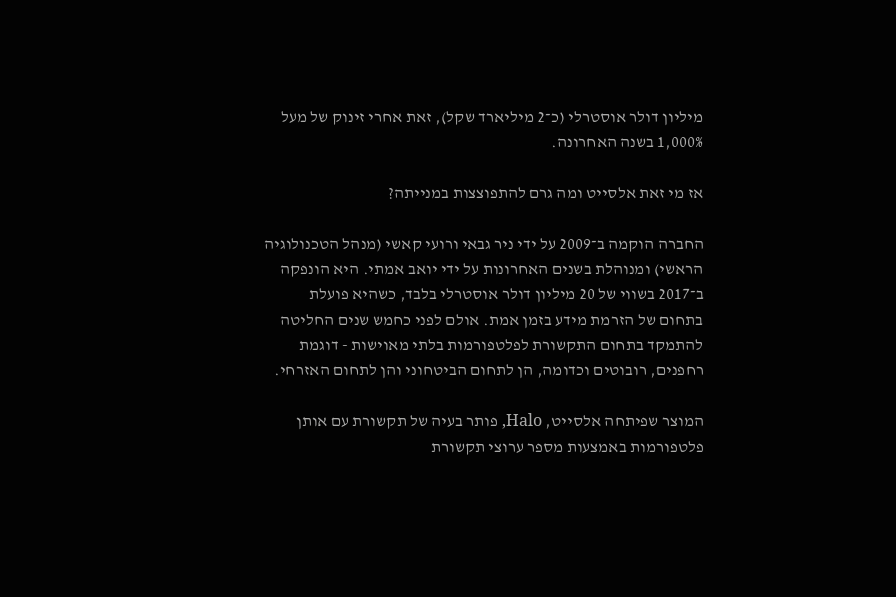מיליון דולר אוסטרלי (כ־2 מיליארד שקל), זאת אחרי זינוק של מעל 1,000% בשנה האחרונה.

אז מי זאת אלסייט ומה גרם להתפוצצות במנייתה?

החברה הוקמה ב־2009 על ידי ניר גבאי ורועי קאשי (מנהל הטכנולוגיה הראשי) ומנוהלת בשנים האחרונות על ידי יואב אמתי. היא הונפקה ב־2017 בשווי של 20 מיליון דולר אוסטרלי בלבד, כשהיא פועלת בתחום של הזרמת מידע בזמן אמת. אולם לפני כחמש שנים החליטה להתמקד בתחום התקשורת לפלטפורמות בלתי מאוישות - דוגמת רחפנים, רובוטים וכדומה, הן לתחום הביטחוני והן לתחום האזרחי.

המוצר שפיתחה אלסייט, Halo, פותר בעיה של תקשורת עם אותן פלטפורמות באמצעות מספר ערוצי תקשורת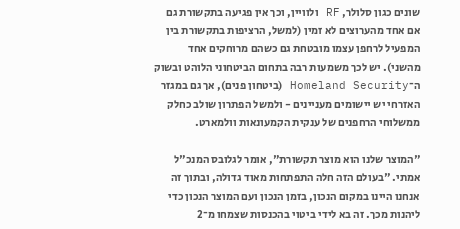שונים כגון סלולר, RF ולוויין, וכך אין פגיעה בתקשורת גם אם אחד מהערוצים לא זמין (למשל, הרציפות בתקשורת בין המפעיל לרחפן עצמו מובטחת גם כשהם מרוחקים אחד מהשני). יש לכך משמעות רבה בתחום הביטחוני הלוהט ובשוק ה־Homeland Security (ביטחון פנים), אך גם במגזר האזרחי יש יישומים מעניינים - ולמשל הפתרון שולב כחלק ממשלוחי הרחפנים של ענקית הקמעונאות וולמארט.

"המוצר שלנו הוא מוצר תקשורת", אומר לגלובס המנכ"ל אמתי. "בעולם הזה חלה התפתחות מאוד גדולה, ובתוך זה אנחנו היינו במקום הנכון, בזמן הנכון ועם המוצר הנכון כדי ליהנות מכך. זה בא לידי ביטוי בהכנסות שצמחו מ־2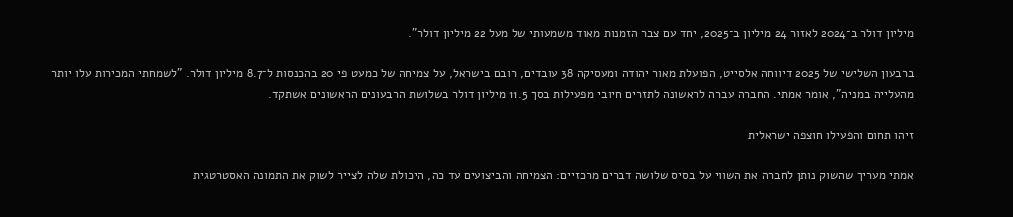מיליון דולר ב־2024 לאזור 24 מיליון ב־2025, יחד עם צבר הזמנות מאוד משמעותי של מעל 22 מיליון דולר".

ברבעון השלישי של 2025 דיווחה אלסייט, הפועלת מאור יהודה ומעסיקה 38 עובדים, רובם בישראל, על צמיחה של כמעט פי 20 בהכנסות ל־8.7 מיליון דולר. "לשמחתי המכירות עלו יותר מהעלייה במניה", אומר אמתי. החברה עברה לראשונה לתזרים חיובי מפעילות בסך 11.5 מיליון דולר בשלושת הרבעונים הראשונים אשתקד.

זיהו תחום והפעילו חוצפה ישראלית

אמתי מעריך שהשוק נותן לחברה את השווי על בסיס שלושה דברים מרכזיים: הצמיחה והביצועים עד כה, היכולת שלה לצייר לשוק את התמונה האסטרטגית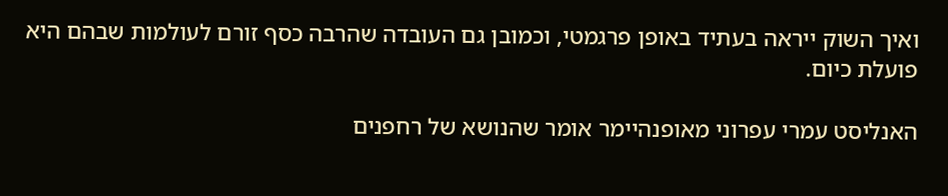ואיך השוק ייראה בעתיד באופן פרגמטי, וכמובן גם העובדה שהרבה כסף זורם לעולמות שבהם היא פועלת כיום.

האנליסט עמרי עפרוני מאופנהיימר אומר שהנושא של רחפנים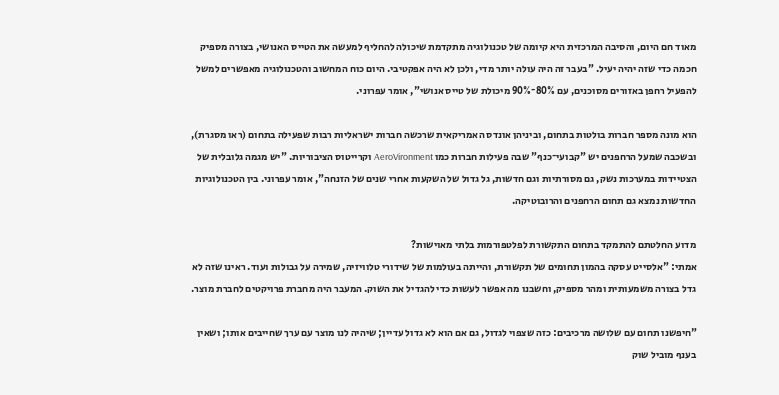מאוד חם היום, והסיבה המרכזית היא קיומה של טכנולוגיה מתקדמת שיכולה להחליף למעשה את הטייס האנושי, בצורה מספיק חכמה כדי שזה יהיה יעיל. "בעבר זה היה עולה יותר מדי, ולכן לא היה אפקטיבי. היום כוח המחשוב והטכנולוגיה מאפשרים למשל להפעיל רחפן באזורים מסוכנים, עם 80%־90% מיכולת של טייס אנושי", אומר עפרוני.

הוא מונה מספר חברות בולטות בתחום, וביניהן אונדס האמריקאית שרכשה חברות ישראליות רבות שפעילה בתחום (ראו מסגרת), ובשכבה שמעל הרחפנים יש "קבועי־כנף" שבה פעילות חברות כמו AeroVironment וקרייטוס הציבוריות. "יש מגמה גלובלית של הצטיידות במערכות נשק, גם מסורתיות וגם חדשות, גל גדול של השקעות אחרי שנים של הזנחה", אומר עפרוני. בין הטכנולוגיות החדשות נמצא גם תחום הרחפנים והרובוטיקה.

מדוע החלטתם להתמקד בתחום התקשורת לפלטפורמות בלתי מאוישות?
אמתי: "אלסייט עסקה בהמון תחומים של תקשורת, והייתה בעולמות של שידורי טלוויזיה, שמירה על גבולות ועוד. ראינו שזה לא גדל בצורה משמעותית ומהר מספיק, וחשבנו מה אפשר לעשות כדי להגדיל את השוק. המעבר היה מחברת פרויקטים לחברת מוצר.

"חיפשנו תחום עם שלושה מרכיבים: כזה שצפוי לגדול, גם אם הוא לא גדול עדיין; שיהיה לנו מוצר עם ערך שחייבים אותו; ושאין בענף מוביל שוק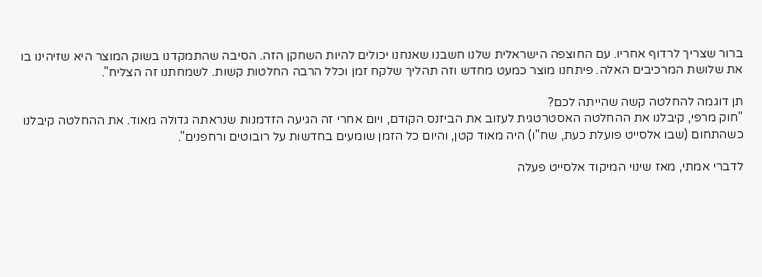ברור שצריך לרדוף אחריו. עם החוצפה הישראלית שלנו חשבנו שאנחנו יכולים להיות השחקן הזה. הסיבה שהתמקדנו בשוק המוצר היא שזיהינו בו את שלושת המרכיבים האלה. פיתחנו מוצר כמעט מחדש וזה תהליך שלקח זמן וכלל הרבה החלטות קשות. לשמחתנו זה הצליח".

תן דוגמה להחלטה קשה שהייתה לכם?
"חוק מרפי, קיבלנו את ההחלטה האסטרטגית לעזוב את הביזנס הקודם, ויום אחרי זה הגיעה הזדמנות שנראתה גדולה מאוד. את ההחלטה קיבלנו כשהתחום (שבו אלסייט פועלת כעת, שח"ו) היה מאוד קטן, והיום כל הזמן שומעים בחדשות על רובוטים ורחפנים".

לדברי אמתי, מאז שינוי המיקוד אלסייט פעלה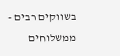בשווקים רבים - ממשלוחים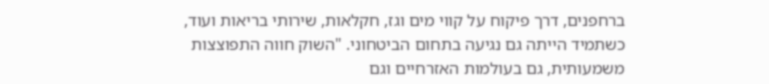ברחפנים, דרך פיקוח על קווי מים וגז, חקלאות, שירותי בריאות ועוד, כשתמיד הייתה גם נגיעה בתחום הביטחוני. "השוק חווה התפוצצות משמעותית, גם בעולמות האזרחיים וגם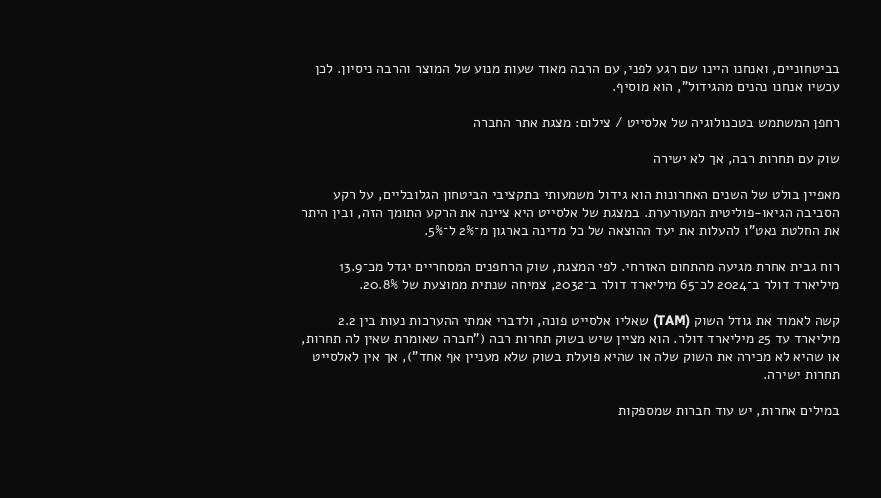בביטחוניים, ואנחנו היינו שם רגע לפני, עם הרבה מאוד שעות מנוע של המוצר והרבה ניסיון. לכן עכשיו אנחנו נהנים מהגידול", הוא מוסיף.

רחפן המשתמש בטכנולוגיה של אלסייט / צילום: מצגת אתר החברה

שוק עם תחרות רבה, אך לא ישירה

מאפיין בולט של השנים האחרונות הוא גידול משמעותי בתקציבי הביטחון הגלובליים, על רקע הסביבה הגיאו-פוליטית המעורערת. במצגת של אלסייט היא ציינה את הרקע התומך הזה, ובין היתר את החלטת נאט"ו להעלות את יעד ההוצאה של כל מדינה בארגון מ־2% ל־5%.

רוח גבית אחרת מגיעה מהתחום האזרחי. לפי המצגת, שוק הרחפנים המסחריים יגדל מכ־13.9 מיליארד דולר ב־2024 לכ־65 מיליארד דולר ב־2032, צמיחה שנתית ממוצעת של 20.8%.

קשה לאמוד את גודל השוק (TAM) שאליו אלסייט פונה, ולדברי אמתי ההערכות נעות בין 2.2 מיליארד עד 25 מיליארד דולר. הוא מציין שיש בשוק תחרות רבה ("חברה שאומרת שאין לה תחרות, או שהיא לא מכירה את השוק שלה או שהיא פועלת בשוק שלא מעניין אף אחד"), אך אין לאלסייט תחרות ישירה.

במילים אחרות, יש עוד חברות שמספקות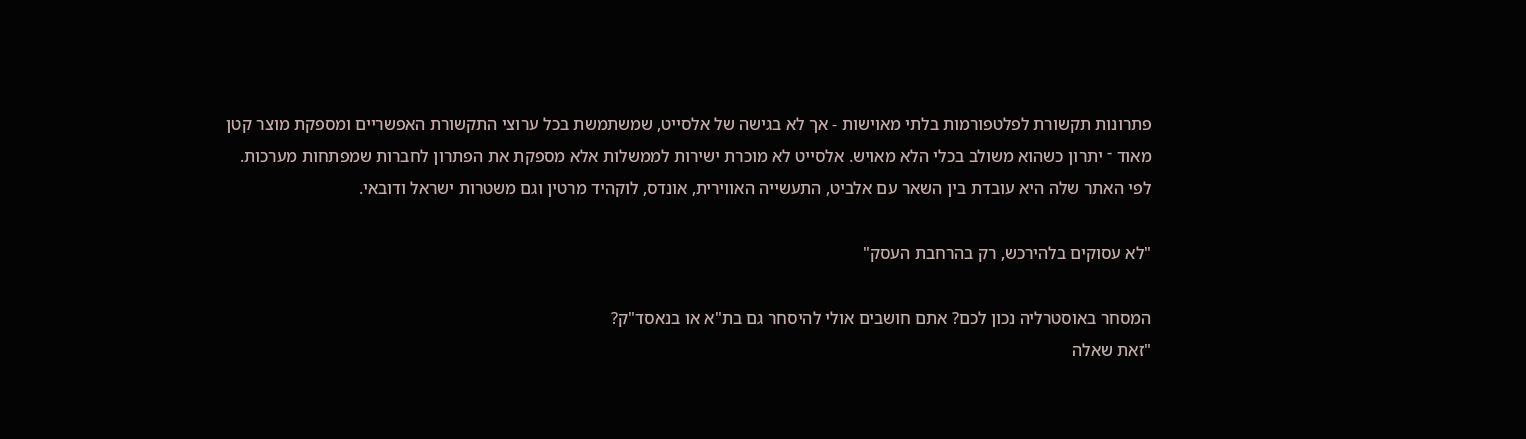פתרונות תקשורת לפלטפורמות בלתי מאוישות - אך לא בגישה של אלסייט, שמשתמשת בכל ערוצי התקשורת האפשריים ומספקת מוצר קטן מאוד ־ יתרון כשהוא משולב בכלי הלא מאויש. אלסייט לא מוכרת ישירות לממשלות אלא מספקת את הפתרון לחברות שמפתחות מערכות. לפי האתר שלה היא עובדת בין השאר עם אלביט, התעשייה האווירית, אונדס, לוקהיד מרטין וגם משטרות ישראל ודובאי.

"לא עסוקים בלהירכש, רק בהרחבת העסק"

המסחר באוסטרליה נכון לכם? אתם חושבים אולי להיסחר גם בת"א או בנאסד"ק?
"זאת שאלה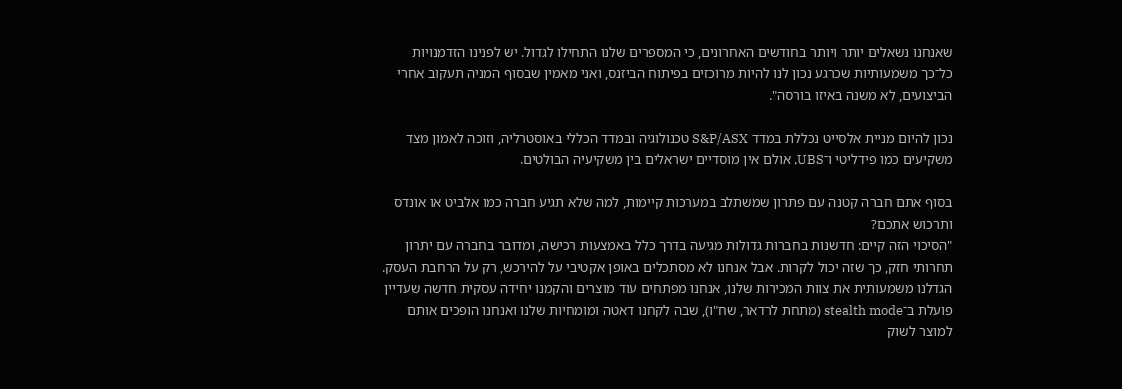שאנחנו נשאלים יותר ויותר בחודשים האחרונים, כי המספרים שלנו התחילו לגדול. יש לפנינו הזדמנויות כל־כך משמעותיות שכרגע נכון לנו להיות מרוכזים בפיתוח הביזנס, ואני מאמין שבסוף המניה תעקוב אחרי הביצועים, לא משנה באיזו בורסה".

נכון להיום מניית אלסייט נכללת במדד S&P/ASX טכנולוגיה ובמדד הכללי באוסטרליה, וזוכה לאמון מצד משקיעים כמו פידליטי ו־UBS, אולם אין מוסדיים ישראלים בין משקיעיה הבולטים.

בסוף אתם חברה קטנה עם פתרון שמשתלב במערכות קיימות, למה שלא תגיע חברה כמו אלביט או אונדס ותרכוש אתכם?
"הסיכוי הזה קיים: חדשנות בחברות גדולות מגיעה בדרך כלל באמצעות רכישה, ומדובר בחברה עם יתרון תחרותי חזק, כך שזה יכול לקרות. אבל אנחנו לא מסתכלים באופן אקטיבי על להירכש, רק על הרחבת העסק. הגדלנו משמעותית את צוות המכירות שלנו, אנחנו מפתחים עוד מוצרים והקמנו יחידה עסקית חדשה שעדיין פועלת ב־stealth mode (מתחת לרדאר, שח"ו), שבה לקחנו דאטה ומומחיות שלנו ואנחנו הופכים אותם למוצר לשוק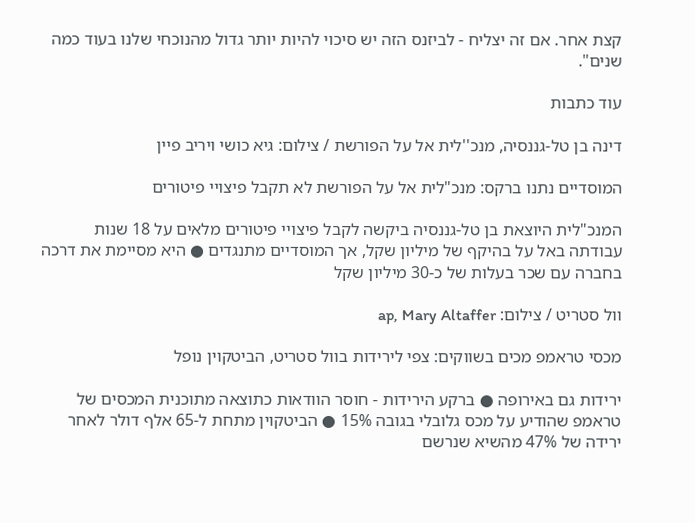קצת אחר. אם זה יצליח - לביזנס הזה יש סיכוי להיות יותר גדול מהנוכחי שלנו בעוד כמה שנים".

עוד כתבות

דינה בן טל-גננסיה, מנכ''לית אל על הפורשת / צילום: גיא כושי ויריב פיין

המוסדיים נתנו ברקס: מנכ"לית אל על הפורשת לא תקבל פיצויי פיטורים

המנכ"לית היוצאת בן טל-גננסיה ביקשה לקבל פיצויי פיטורים מלאים על 18 שנות עבודתה באל על בהיקף של מיליון שקל, אך המוסדיים מתנגדים ● היא מסיימת את דרכה בחברה עם שכר בעלות של כ-30 מיליון שקל

וול סטריט / צילום: ap, Mary Altaffer

מכסי טראמפ מכים בשווקים: צפי לירידות בוול סטריט, הביטקוין נופל

ירידות גם באירופה ● ברקע הירידות - חוסר הוודאות כתוצאה מתוכנית המכסים של טראמפ שהודיע על מכס גלובלי בגובה 15% ● הביטקוין מתחת ל-65 אלף דולר לאחר ירידה של 47% מהשיא שנרשם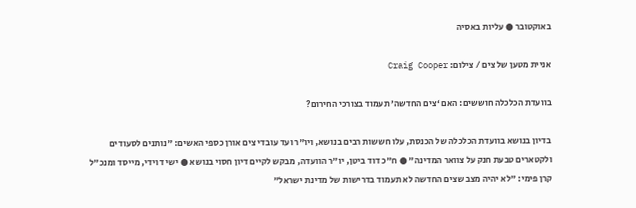באוקטובר ● עליות באסיה

אניית מטען של צים / צילום: Craig Cooper

בוועדת הכלכלה חוששים: האם ‘צים החדשה’ תעמוד בצורכי החירום?

בדיון בנושא בוועדת הכלכלה של הכנסת, עלו חששות רבים בנושא, ויו"ר ועד עובדי צים אורן כספי האשים: "נותנים לסעודים ולקטארים טבעת חנק על צוואר המדינה" ● ח"כ דוד ביטן, יו"ר הוועדה, מבקש לקיים דיון חסוי בנושא ● ישי דוידי, מייסד ומנכ"ל קרן פימי: "לא יהיה מצב שצים החדשה לא תעמוד בדרישות של מדינת ישראל"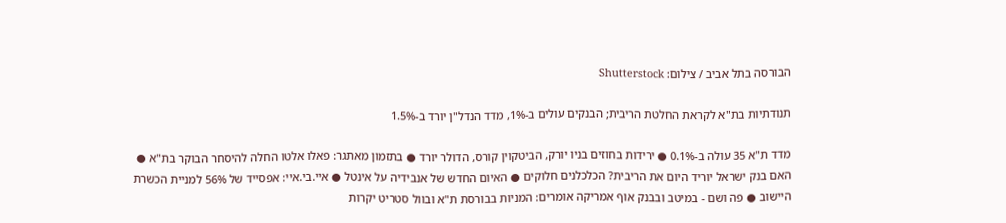הבורסה בתל אביב / צילום: Shutterstock

תנודתיות בת"א לקראת החלטת הריבית; הבנקים עולים ב-1%, מדד הנדל"ן יורד ב-1.5%

מדד ת"א 35 עולה ב-0.1% ● ירידות בחוזים בניו יורק, הביטקוין קורס, הדולר יורד ● בתזמון מאתגר: פאלו אלטו החלה להיסחר הבוקר בת"א ● האם בנק ישראל יוריד היום את הריבית? הכלכלנים חלוקים ● האיום החדש של אנבידיה על אינטל ● איי.בי.איי: אפסייד של 56% למניית הכשרת היישוב ● פה ושם - במיטב ובבנק אוף אמריקה אומרים: המניות בבורסת ת"א ובוול סטריט יקרות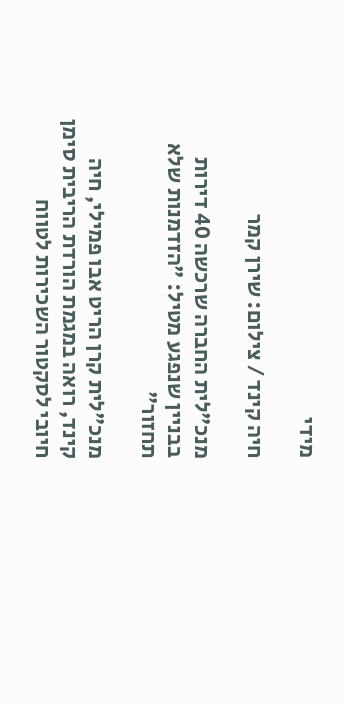מידי

חיה קינד / צילום: שירן קמר

מנכ"לית החברה שרכשה 40 דירות בבניין שנפגע מטיל: "הזדמנות שלא תחזור"

מנכ"לית קרן הריט אבו פמילי, חיה קינד, רואה במגמת הורדת הריבית סימן חיובי לסקטור השכירות לטווח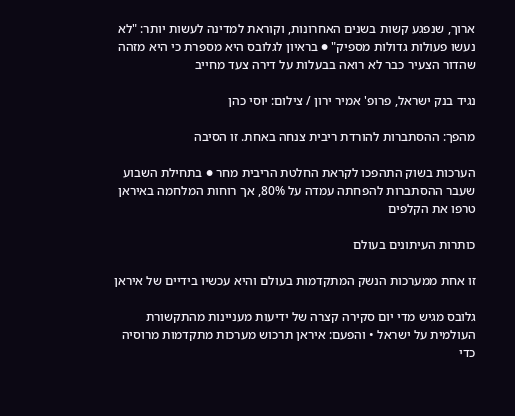ארוך, שנפגע קשות בשנים האחרונות, וקוראת למדינה לעשות יותר: "לא נעשו פעולות גדולות מספיק" ● בראיון לגלובס היא מספרת כי היא מזהה שהדור הצעיר כבר לא רואה בבעלות על דירה צעד מחייב

נגיד בנק ישראל, פרופ' אמיר ירון / צילום: יוסי כהן

מהפך: ההסתברות להורדת ריבית צנחה באחת. זו הסיבה

הערכות בשוק התהפכו לקראת החלטת הריבית מחר ● בתחילת השבוע שעבר ההסתברות להפחתה עמדה על 80%, אך רוחות המלחמה באיראן טרפו את הקלפים

כותרות העיתונים בעולם

זו אחת ממערכות הנשק המתקדמות בעולם והיא עכשיו בידיים של איראן

גלובס מגיש מדי יום סקירה קצרה של ידיעות מעניינות מהתקשורת העולמית על ישראל • והפעם: איראן תרכוש מערכות מתקדמות מרוסיה כדי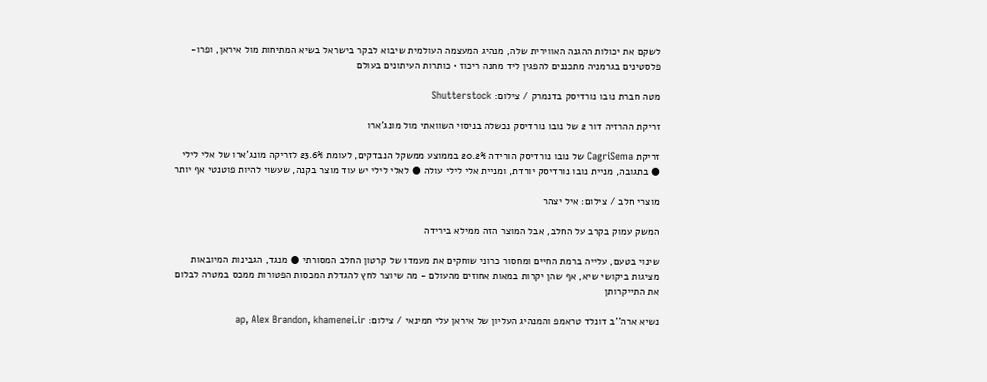לשקם את יכולות ההגנה האווירית שלה, מנהיג המעצמה העולמית שיבוא לבקר בישראל בשיא המתיחות מול איראן, ופרו-פלסטינים בגרמניה מתכננים להפגין ליד מחנה ריכוז • כותרות העיתונים בעולם

מטה חברת נובו נורדיסק בדנמרק / צילום: Shutterstock

זריקת ההרזיה דור 2 של נובו נורדיסק נכשלה בניסוי השוואתי מול מונג'ארו

זריקת CagriSema של נובו נורדיסק הורידה 20.2% בממוצע ממשקל הנבדקים, לעומת 23.6% לזריקה מונג'ארו של אלי לילי ● בתגובה, מניית נובו נורדיסק יורדת, ומניית אלי לילי עולה ● לאלי לילי יש עוד מוצר בקנה, שעשוי להיות פוטנטי אף יותר

מוצרי חלב / צילום: איל יצהר

המשק עמוק בקרב על החלב, אבל המוצר הזה ממילא בירידה

שינוי בטעם, עלייה ברמת החיים ומחסור כרוני שוחקים את מעמדו של קרטון החלב המסורתי ● מנגד, הגבינות המיובאות מציגות ביקושי שיא, אף שהן יקרות במאות אחוזים מהעולם - מה שיוצר לחץ להגדלת המכסות הפטורות ממכס במטרה לבלום את התייקרותן

נשיא ארה''ב דונלד טראמפ והמנהיג העליון של איראן עלי חמינאי / צילום: ap, Alex Brandon, khamenei.ir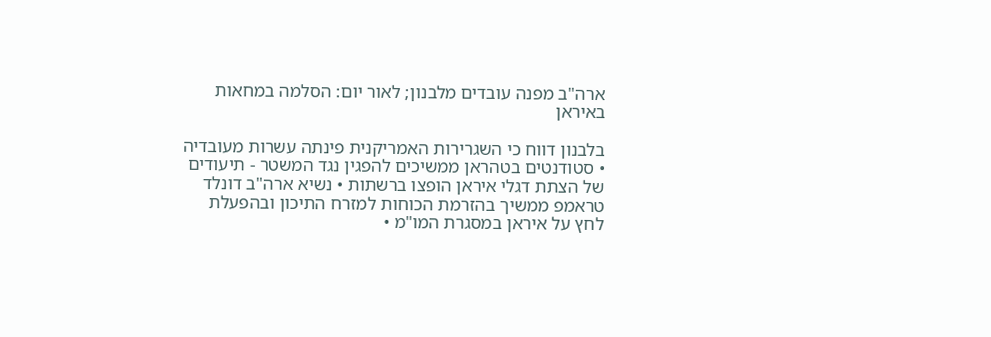ארה"ב מפנה עובדים מלבנון; לאור יום: הסלמה במחאות באיראן

בלבנון דווח כי השגרירות האמריקנית פינתה עשרות מעובדיה • סטודנטים בטהראן ממשיכים להפגין נגד המשטר - תיעודים של הצתת דגלי איראן הופצו ברשתות • נשיא ארה"ב דונלד טראמפ ממשיך בהזרמת הכוחות למזרח התיכון ובהפעלת לחץ על איראן במסגרת המו"מ •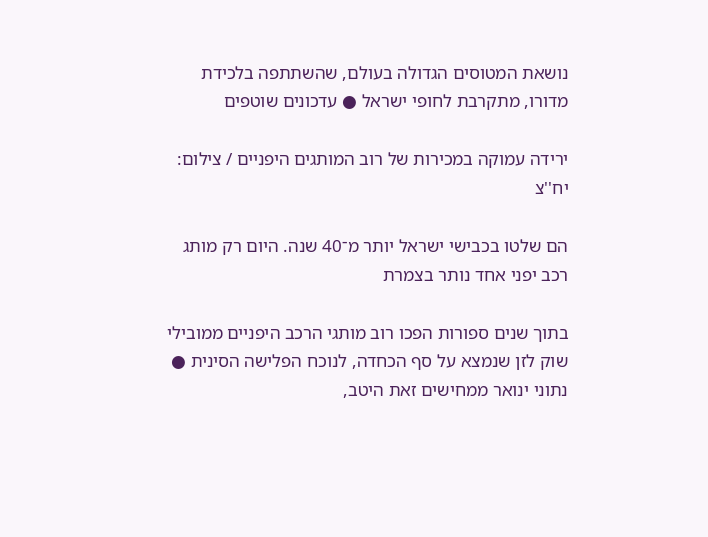נושאת המטוסים הגדולה בעולם, שהשתתפה בלכידת מדורו, מתקרבת לחופי ישראל ● עדכונים שוטפים

ירידה עמוקה במכירות של רוב המותגים היפניים / צילום: יח''צ

הם שלטו בכבישי ישראל יותר מ־40 שנה. היום רק מותג רכב יפני אחד נותר בצמרת

בתוך שנים ספורות הפכו רוב מותגי הרכב היפניים ממובילי שוק לזן שנמצא על סף הכחדה, לנוכח הפלישה הסינית ● נתוני ינואר ממחישים זאת היטב,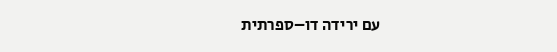עם ירידה דו–ספרתית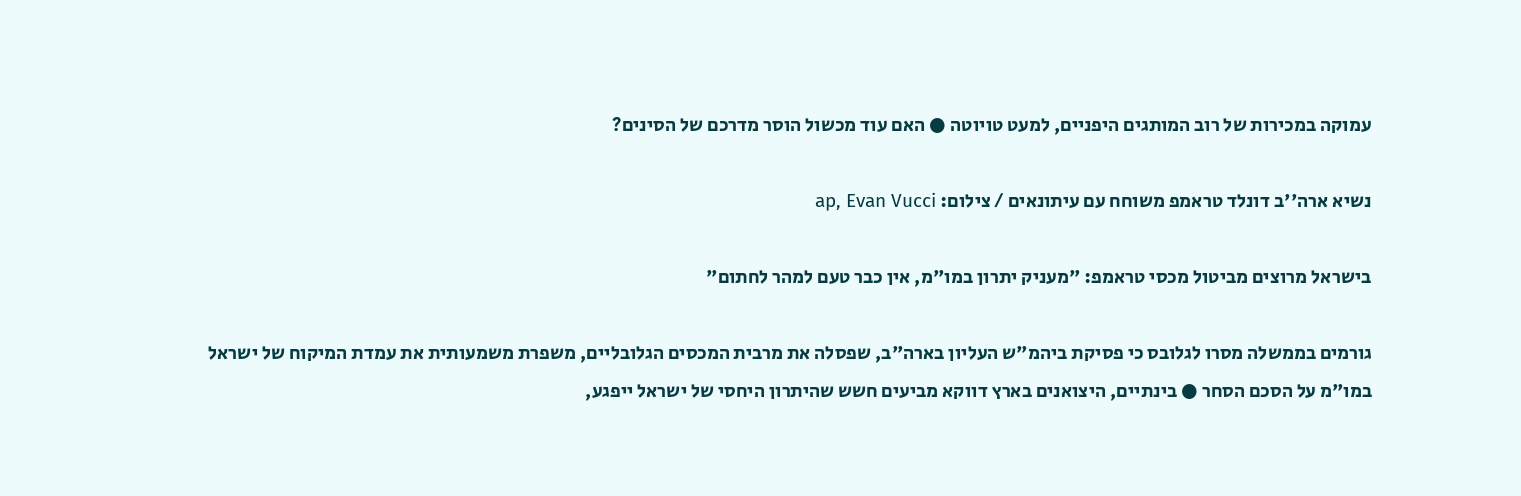עמוקה במכירות של רוב המותגים היפניים, למעט טויוטה ● האם עוד מכשול הוסר מדרכם של הסינים?

נשיא ארה''ב דונלד טראמפ משוחח עם עיתונאים / צילום: ap, Evan Vucci

בישראל מרוצים מביטול מכסי טראמפ: "מעניק יתרון במו"מ, אין כבר טעם למהר לחתום"

גורמים בממשלה מסרו לגלובס כי פסיקת ביהמ"ש העליון בארה"ב, שפסלה את מרבית המכסים הגלובליים, משפרת משמעותית את עמדת המיקוח של ישראל במו"מ על הסכם הסחר ● בינתיים, היצואנים בארץ דווקא מביעים חשש שהיתרון היחסי של ישראל ייפגע,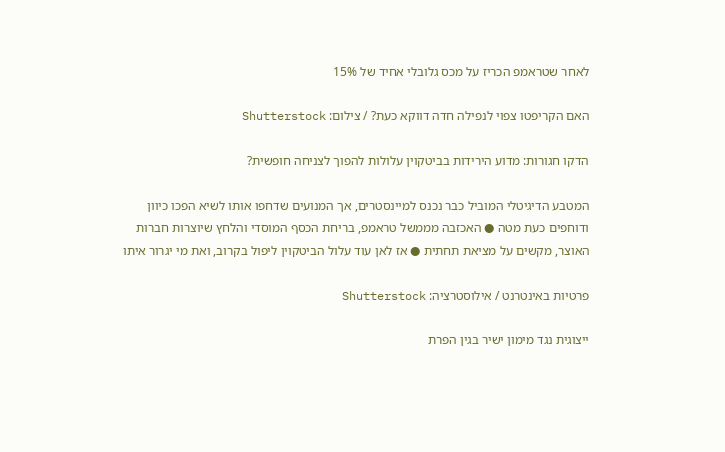לאחר שטראמפ הכריז על מכס גלובלי אחיד של 15%

האם הקריפטו צפוי לנפילה חדה דווקא כעת? / צילום: Shutterstock

הדקו חגורות: מדוע הירידות בביטקוין עלולות להפוך לצניחה חופשית?

המטבע הדיגיטלי המוביל כבר נכנס למיינסטרים, אך המנועים שדחפו אותו לשיא הפכו כיוון ודוחפים כעת מטה ● האכזבה מממשל טראמפ, בריחת הכסף המוסדי והלחץ שיוצרות חברות האוצר, מקשים על מציאת תחתית ● אז לאן עוד עלול הביטקוין ליפול בקרוב, ואת מי יגרור איתו

פרטיות באינטרנט / אילוסטרציה: Shutterstock

ייצוגית נגד מימון ישיר בגין הפרת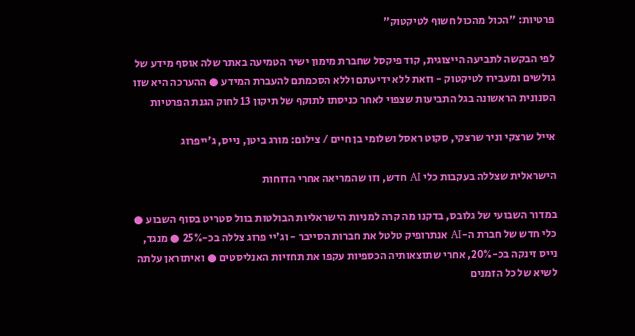פרטיות: "הכול מהכול חשוף לטיקטוק"

לפי הבקשה לתביעה הייצוגית, קוד פיקסל שחברת מימון ישיר הטמיעה באתר שלה אוסף מידע של גולשים ומעבירו לטיקטוק - וזאת ללא ידיעתם וללא הסכמתם להעברת המידע ● ההערכה היא שזו הסנונית הראשונה בגל התביעות שצפוי לאחר כניסתו לתוקף של תיקון 13 לחוק הגנת הפרטיות

אייל שרצקי וניר שרצקי, סקוט ראסל ושלומי בן חיים / צילום: מורג ביטן, נייס, ג'ייפרוג

הישראלית שצללה בעקבות כלי AI חדש, וזו שהמריאה אחרי הדוחות

במדור השבועי של גלובס, בדקנו מה קרה למניות הישראליות הבולטות בוול סטריט בסוף השבוע ● כלי חדש של חברת ה-AI אנתרופיק טלטל את חברות הסייבר - וג'יי פרוג צללה בכ-25% ● מנגד, נייס זינקה בכ-20%, אחרי שתוצאותיה הכספיות עקפו את תחזיות האנליסטים ● ואיתוראן עלתה לשיא של כל הזמנים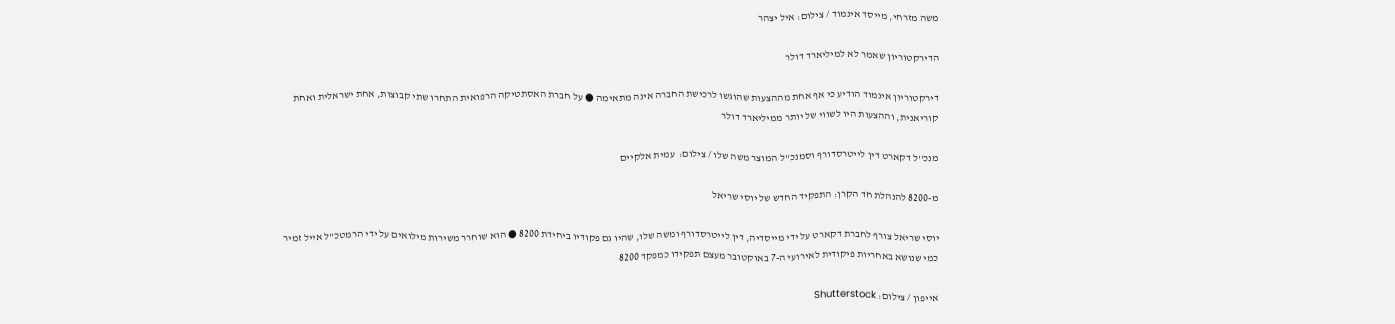משה מזרחי, מייסד אינמוד / צילום: איל יצהר

הדירקטוריון שאמר לא למיליארד דולר

דירקטוריון אינמוד הודיע כי אף אחת מההצעות שהוגשו לרכישת החברה אינה מתאימה ● על חברת האסתטיקה הרפואית התחרו שתי קבוצות, אחת ישראלית ואחת קוריאנית, וההצעות היו לשווי של יותר ממיליארד דולר

מנכ''ל דקארט דין לייטרסדורף וסמנכ''ל המוצר משה שלו / צילום:  עמית אלקיים

מ-8200 להנהלת חד הקרן: התפקיד החדש של יוסי שריאל

יוסי שריאל צורף לחברת דקארט על ידי מייסדיה, דין לייטרסדורף ומשה שלו, שהיו גם פקודיו ביחידת 8200 ● הוא שוחרר משירות מילואים על ידי הרמטכ"ל אייל זמיר כמי שנושא באחריות פיקודית לאירועי ה-7 באוקטובר מעצם תפקידו כמפקד 8200

אייפון / צילום: Shutterstock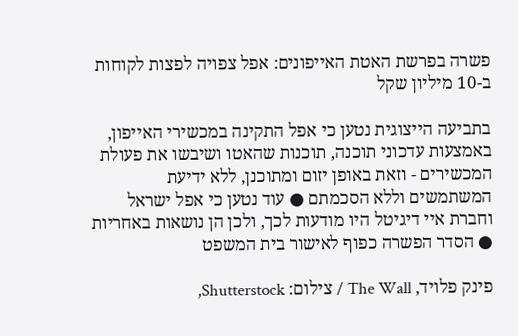פשרה בפרשת האטת האייפונים: אפל צפויה לפצות לקוחות ב-10 מיליון שקל

בתביעה הייצוגית נטען כי אפל התקינה במכשירי האייפון, באמצעות עדכוני תוכנה, תוכנות שהאטו ושיבשו את פעולת המכשירים - וזאת באופן יזום ומתוכנן, ללא ידיעת המשתמשים וללא הסכמתם ● עוד נטען כי אפל ישראל וחברת איי דיגיטל היו מודעות לכך, ולכן הן נושאות באחריות ● הסדר הפשרה כפוף לאישור בית המשפט

פינק פלויד, The Wall / צילום: Shutterstock,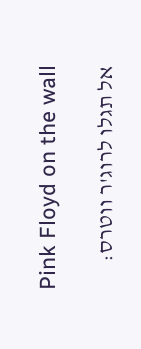Pink Floyd on the wall

אל תגלו לרוג'ר ווטרס: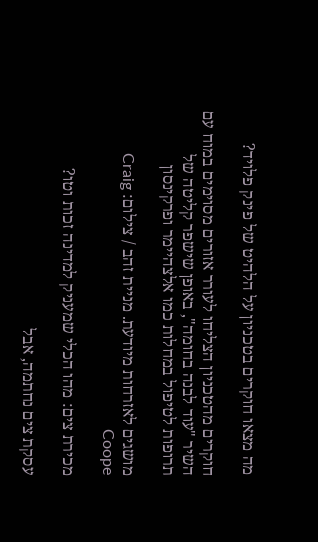מה מצאו חוקרים בטכניון על הלהיט של פינק פלויד?

חוקרים מהטכניון הצליחו לעורר אזורים מסוימים במוח עם השיר "עוד לבנה בחומה", באופן שישפר קליטה של תרופות לטיפול במחלות כמו אלצהיימר ופרקינסון

מושגים לאזרחות מיודעת. מניית זהב / צילום: Craig Coope

מכירת צים: מהו הכלי שמעניק למדינה זכות וטו?

עסקת צים נחתמה, אבל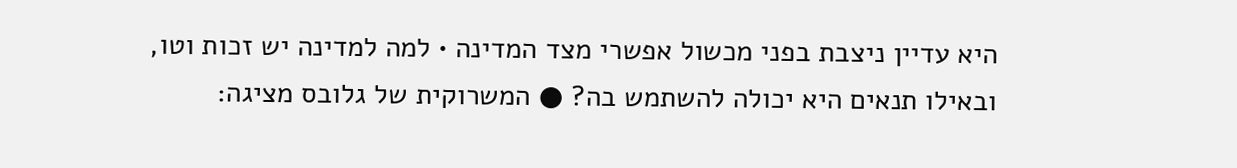היא עדיין ניצבת בפני מכשול אפשרי מצד המדינה • למה למדינה יש זכות וטו, ובאילו תנאים היא יכולה להשתמש בה? ● המשרוקית של גלובס מציגה: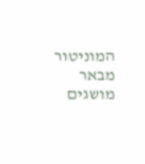המוניטור מבאר מושגים